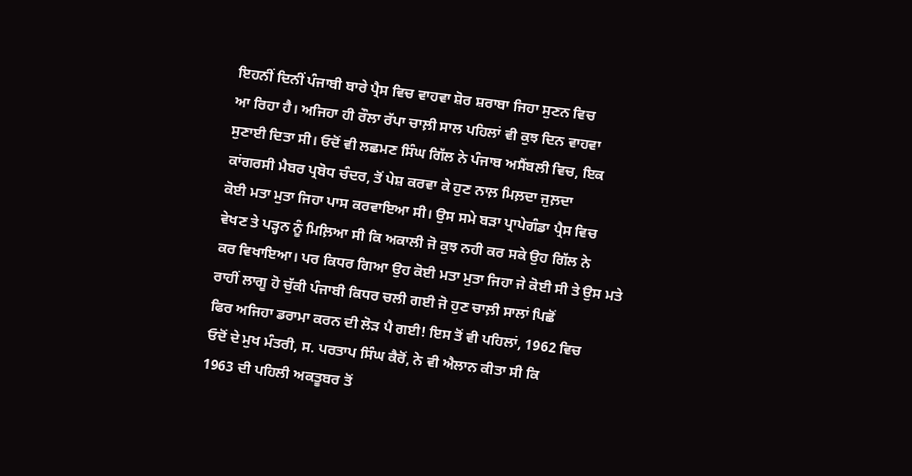ਇਹਨੀਂ ਦਿਨੀਂ ਪੰਜਾਬੀ ਬਾਰੇ ਪ੍ਰੈਸ ਵਿਚ ਵਾਹਵਾ ਸ਼ੋਰ ਸ਼ਰਾਬਾ ਜਿਹਾ ਸੁਣਨ ਵਿਚ
ਆ ਰਿਹਾ ਹੈ। ਅਜਿਹਾ ਹੀ ਰੌਲਾ ਰੱਪਾ ਚਾਲ਼ੀ ਸਾਲ ਪਹਿਲਾਂ ਵੀ ਕੁਝ ਦਿਨ ਵਾਹਵਾ
ਸੁਣਾਈ ਦਿਤਾ ਸੀ। ਓਦੋਂ ਵੀ ਲਛਮਣ ਸਿੰਘ ਗਿੱਲ ਨੇ ਪੰਜਾਬ ਅਸੈਂਬਲੀ ਵਿਚ, ਇਕ
ਕਾਂਗਰਸੀ ਮੈਬਰ ਪ੍ਰਬੋਧ ਚੰਦਰ, ਤੋਂ ਪੇਸ਼ ਕਰਵਾ ਕੇ ਹੁਣ ਨਾਲ਼ ਮਿਲ਼ਦਾ ਜੁਲ਼ਦਾ
ਕੋਈ ਮਤਾ ਮੁਤਾ ਜਿਹਾ ਪਾਸ ਕਰਵਾਇਆ ਸੀ। ਉਸ ਸਮੇ ਬੜਾ ਪ੍ਰਾਪੇਗੰਡਾ ਪ੍ਰੈਸ ਵਿਚ
ਵੇਖਣ ਤੇ ਪੜ੍ਹਨ ਨੂੰ ਮਿਲ਼ਿਆ ਸੀ ਕਿ ਅਕਾਲੀ ਜੋ ਕੁਝ ਨਹੀ ਕਰ ਸਕੇ ਉਹ ਗਿੱਲ ਨੇ
ਕਰ ਵਿਖਾਇਆ। ਪਰ ਕਿਧਰ ਗਿਆ ਉਹ ਕੋਈ ਮਤਾ ਮੁਤਾ ਜਿਹਾ ਜੇ ਕੋਈ ਸੀ ਤੇ ਉਸ ਮਤੇ
ਰਾਹੀਂ ਲਾਗੂ ਹੋ ਚੁੱਕੀ ਪੰਜਾਬੀ ਕਿਧਰ ਚਲੀ ਗਈ ਜੋ ਹੁਣ ਚਾਲ਼ੀ ਸਾਲਾਂ ਪਿਛੋਂ
ਫਿਰ ਅਜਿਹਾ ਡਰਾਮਾ ਕਰਨ ਦੀ ਲੋੜ ਪੈ ਗਈ! ਇਸ ਤੋਂ ਵੀ ਪਹਿਲਾਂ, 1962 ਵਿਚ
ਓਦੋਂ ਦੇ ਮੁਖ ਮੰਤਰੀ, ਸ. ਪਰਤਾਪ ਸਿੰਘ ਕੈਰੋਂ, ਨੇ ਵੀ ਐਲਾਨ ਕੀਤਾ ਸੀ ਕਿ
1963 ਦੀ ਪਹਿਲੀ ਅਕਤੂਬਰ ਤੋਂ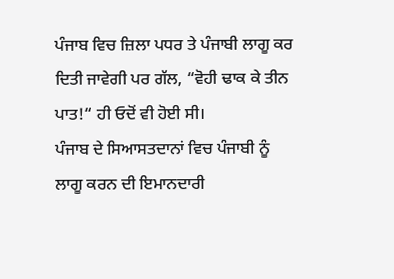ਪੰਜਾਬ ਵਿਚ ਜ਼ਿਲਾ ਪਧਰ ਤੇ ਪੰਜਾਬੀ ਲਾਗੂ ਕਰ
ਦਿਤੀ ਜਾਵੇਗੀ ਪਰ ਗੱਲ, “ਵੋਹੀ ਢਾਕ ਕੇ ਤੀਨ ਪਾਤ!“ ਹੀ ਓਦੋਂ ਵੀ ਹੋਈ ਸੀ।
ਪੰਜਾਬ ਦੇ ਸਿਆਸਤਦਾਨਾਂ ਵਿਚ ਪੰਜਾਬੀ ਨੂੰ ਲਾਗੂ ਕਰਨ ਦੀ ਇਮਾਨਦਾਰੀ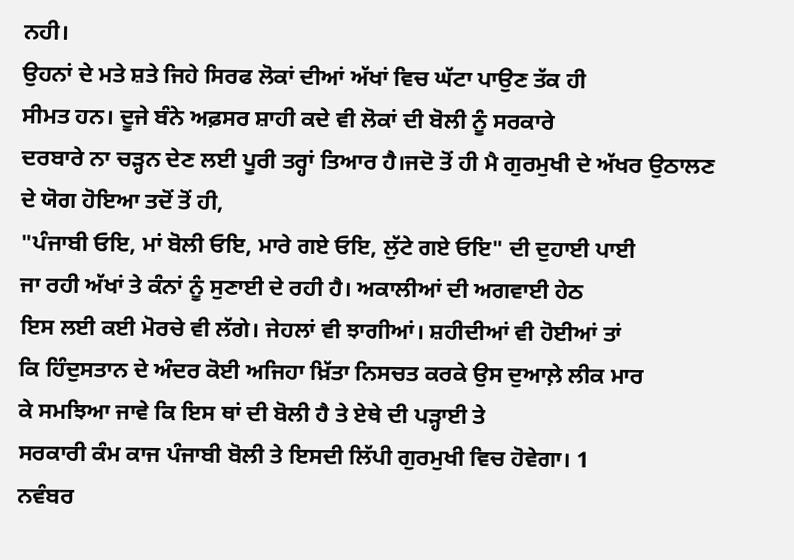ਨਹੀ।
ਉਹਨਾਂ ਦੇ ਮਤੇ ਸ਼ਤੇ ਜਿਹੇ ਸਿਰਫ ਲੋਕਾਂ ਦੀਆਂ ਅੱਖਾਂ ਵਿਚ ਘੱਟਾ ਪਾਉਣ ਤੱਕ ਹੀ
ਸੀਮਤ ਹਨ। ਦੂਜੇ ਬੰਨੇ ਅਫ਼ਸਰ ਸ਼ਾਹੀ ਕਦੇ ਵੀ ਲੋਕਾਂ ਦੀ ਬੋਲੀ ਨੂੰ ਸਰਕਾਰੇ
ਦਰਬਾਰੇ ਨਾ ਚੜ੍ਹਨ ਦੇਣ ਲਈ ਪੂਰੀ ਤਰ੍ਹਾਂ ਤਿਆਰ ਹੈ।ਜਦੋ ਤੋਂ ਹੀ ਮੈ ਗੁਰਮੁਖੀ ਦੇ ਅੱਖਰ ਉਠਾਲਣ ਦੇ ਯੋਗ ਹੋਇਆ ਤਦੋਂ ਤੋਂ ਹੀ,
"ਪੰਜਾਬੀ ਓਇ, ਮਾਂ ਬੋਲੀ ਓਇ, ਮਾਰੇ ਗਏ ਓਇ, ਲੁੱਟੇ ਗਏ ਓਇ" ਦੀ ਦੁਹਾਈ ਪਾਈ
ਜਾ ਰਹੀ ਅੱਖਾਂ ਤੇ ਕੰਨਾਂ ਨੂੰ ਸੁਣਾਈ ਦੇ ਰਹੀ ਹੈ। ਅਕਾਲੀਆਂ ਦੀ ਅਗਵਾਈ ਹੇਠ
ਇਸ ਲਈ ਕਈ ਮੋਰਚੇ ਵੀ ਲੱਗੇ। ਜੇਹਲਾਂ ਵੀ ਝਾਗੀਆਂ। ਸ਼ਹੀਦੀਆਂ ਵੀ ਹੋਈਆਂ ਤਾਂ
ਕਿ ਹਿੰਦੁਸਤਾਨ ਦੇ ਅੰਦਰ ਕੋਈ ਅਜਿਹਾ ਖ਼ਿੱਤਾ ਨਿਸਚਤ ਕਰਕੇ ਉਸ ਦੁਆਲ਼ੇ ਲੀਕ ਮਾਰ
ਕੇ ਸਮਝਿਆ ਜਾਵੇ ਕਿ ਇਸ ਥਾਂ ਦੀ ਬੋਲੀ ਹੈ ਤੇ ਏਥੇ ਦੀ ਪੜ੍ਹਾਈ ਤੇ
ਸਰਕਾਰੀ ਕੰਮ ਕਾਜ ਪੰਜਾਬੀ ਬੋਲੀ ਤੇ ਇਸਦੀ ਲਿੱਪੀ ਗੁਰਮੁਖੀ ਵਿਚ ਹੋਵੇਗਾ। 1
ਨਵੰਬਰ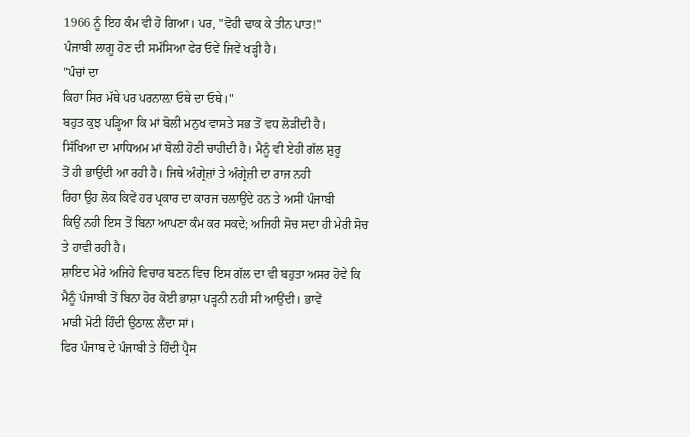1966 ਨੂੰ ਇਹ ਕੰਮ ਵੀ ਹੋ ਗਿਆ। ਪਰ, "ਵੋਹੀ ਢਾਕ ਕੇ ਤੀਨ ਪਾਤ!"
ਪੰਜਾਬੀ ਲਾਗੂ ਹੋਣ ਦੀ ਸਮੱਸਿਆ ਫੇਰ ਓਵੇਂ ਜਿਵੇਂ ਖੜ੍ਹੀ ਹੈ।
"ਪੰਚਾਂ ਦਾ
ਕਿਹਾ ਸਿਰ ਮੱਥੇ ਪਰ ਪਰਨਾਲ਼ਾ ਓਥੇ ਦਾ ਓਥੇ।"
ਬਹੁਤ ਕੁਝ ਪੜ੍ਹਿਆ ਕਿ ਮਾਂ ਬੋਲੀ ਮਨੁਖ ਵਾਸਤੇ ਸਭ ਤੋਂ ਵਧ ਲੋੜੀਂਦੀ ਹੈ।
ਸਿੱਖਿਆ ਦਾ ਮਾਧਿਅਮ ਮਾਂ ਬੋਲ਼ੀ ਹੋਣੀ ਚਾਹੀਦੀ ਹੈ। ਮੈਨੂੰ ਵੀ ਏਹੀ ਗੱਲ ਸ਼ੁਰੂ
ਤੋਂ ਹੀ ਭਾਉਂਦੀ ਆ ਰਹੀ ਹੈ। ਜਿਥੇ ਅੰਗ੍ਰੇਜ਼ਾਂ ਤੇ ਅੰਗ੍ਰੇਜ਼ੀ ਦਾ ਰਾਜ ਨਹੀ
ਰਿਹਾ ਉਹ ਲੋਕ ਕਿਵੇਂ ਹਰ ਪ੍ਰਕਾਰ ਦਾ ਕਾਰਜ ਚਲਾਉਂਦੇ ਹਨ ਤੇ ਅਸੀਂ ਪੰਜਾਬੀ
ਕਿਉਂ ਨਹੀ ਇਸ ਤੋਂ ਬਿਨਾ ਆਪਣਾ ਕੰਮ ਕਰ ਸਕਦੇ; ਅਜਿਹੀ ਸੋਚ ਸਦਾ ਹੀ ਮੇਰੀ ਸੋਚ
ਤੇ ਹਾਵੀ ਰਹੀ ਹੈ।
ਸ਼ਾਇਦ ਮੇਰੇ ਅਜਿਹੇ ਵਿਚਾਰ ਬਣਨ ਵਿਚ ਇਸ ਗੱਲ ਦਾ ਵੀ ਬਹੁਤਾ ਅਸਰ ਹੋਵੇ ਕਿ
ਮੈਨੂੰ ਪੰਜਾਬੀ ਤੋਂ ਬਿਨਾ ਹੋਰ ਕੋਈ ਭਾਸ਼ਾ ਪੜ੍ਹਨੀ ਨਹੀ ਸੀ ਆਉਂਦੀ। ਭਾਵੇਂ
ਮਾੜੀ ਮੋਟੀ ਹਿੰਦੀ ਉਠਾਲ਼ ਲੈਂਦਾ ਸਾਂ।
ਫਿਰ ਪੰਜਾਬ ਦੇ ਪੰਜਾਬੀ ਤੇ ਹਿੰਦੀ ਪ੍ਰੈਸ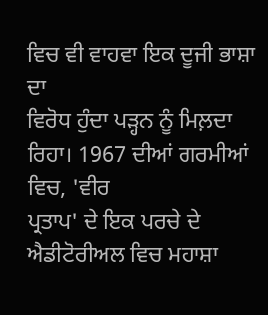ਵਿਚ ਵੀ ਵਾਹਵਾ ਇਕ ਦੂਜੀ ਭਾਸ਼ਾ ਦਾ
ਵਿਰੋਧ ਹੁੰਦਾ ਪੜ੍ਹਨ ਨੂੰ ਮਿਲ਼ਦਾ ਰਿਹਾ। 1967 ਦੀਆਂ ਗਰਮੀਆਂ ਵਿਚ, 'ਵੀਰ
ਪ੍ਰਤਾਪ' ਦੇ ਇਕ ਪਰਚੇ ਦੇ ਐਡੀਟੋਰੀਅਲ ਵਿਚ ਮਹਾਸ਼ਾ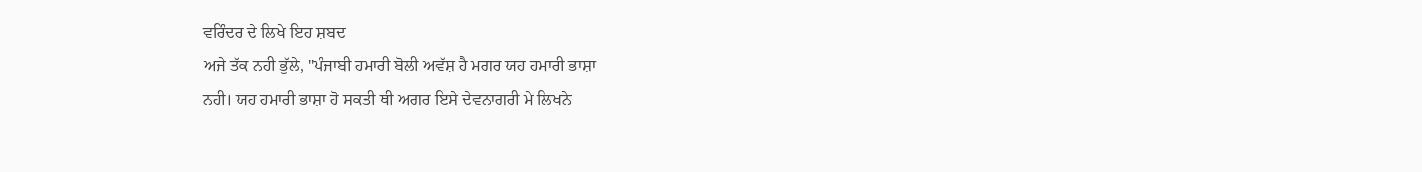ਵਰਿੰਦਰ ਦੇ ਲਿਖੇ ਇਹ ਸ਼ਬਦ
ਅਜੇ ਤੱਕ ਨਹੀ ਭੁੱਲੇ, "ਪੰਜਾਬੀ ਹਮਾਰੀ ਬੋਲੀ ਅਵੱਸ਼ ਹੈ ਮਗਰ ਯਹ ਹਮਾਰੀ ਭਾਸ਼ਾ
ਨਹੀ। ਯਹ ਹਮਾਰੀ ਭਾਸ਼ਾ ਹੋ ਸਕਤੀ ਥੀ ਅਗਰ ਇਸੇ ਦੇਵਨਾਗਰੀ ਮੇ ਲਿਖਨੇ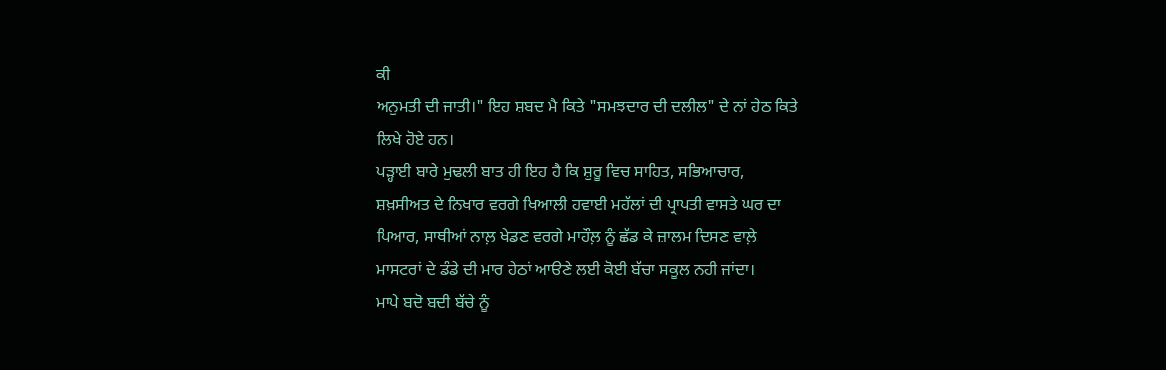ਕੀ
ਅਨੁਮਤੀ ਦੀ ਜਾਤੀ।" ਇਹ ਸ਼ਬਦ ਮੈ ਕਿਤੇ "ਸਮਝਦਾਰ ਦੀ ਦਲੀਲ" ਦੇ ਨਾਂ ਹੇਠ ਕਿਤੇ
ਲਿਖੇ ਹੋਏ ਹਨ।
ਪੜ੍ਹਾਈ ਬਾਰੇ ਮੁਢਲੀ ਬਾਤ ਹੀ ਇਹ ਹੈ ਕਿ ਸ਼ੁਰੂ ਵਿਚ ਸਾਹਿਤ, ਸਭਿਆਚਾਰ,
ਸ਼ਖ਼ਸੀਅਤ ਦੇ ਨਿਖਾਰ ਵਰਗੇ ਖਿਆਲੀ ਹਵਾਈ ਮਹੱਲਾਂ ਦੀ ਪ੍ਰਾਪਤੀ ਵਾਸਤੇ ਘਰ ਦਾ
ਪਿਆਰ, ਸਾਥੀਆਂ ਨਾਲ਼ ਖੇਡਣ ਵਰਗੇ ਮਾਹੌਲ਼ ਨੂੰ ਛੱਡ ਕੇ ਜ਼ਾਲਮ ਦਿਸਣ ਵਾਲ਼ੇ
ਮਾਸਟਰਾਂ ਦੇ ਡੰਡੇ ਦੀ ਮਾਰ ਹੇਠਾਂ ਆੳਣੇ ਲਈ ਕੋਈ ਬੱਚਾ ਸਕੂਲ ਨਹੀ ਜਾਂਦਾ।
ਮਾਪੇ ਬਦੋ ਬਦੀ ਬੱਚੇ ਨੂੰ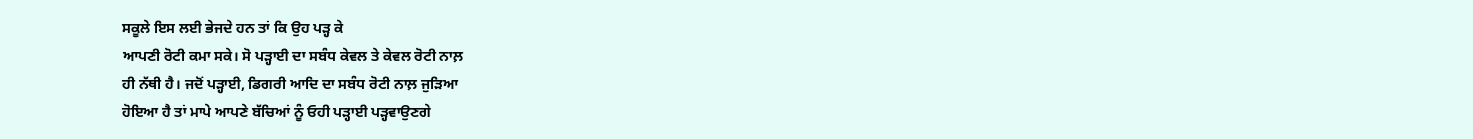ਸਕੂਲੇ ਇਸ ਲਈ ਭੇਜਦੇ ਹਨ ਤਾਂ ਕਿ ਉਹ ਪੜ੍ਹ ਕੇ
ਆਪਣੀ ਰੋਟੀ ਕਮਾ ਸਕੇ। ਸੋ ਪੜ੍ਹਾਈ ਦਾ ਸਬੰਧ ਕੇਵਲ ਤੇ ਕੇਵਲ ਰੋਟੀ ਨਾਲ਼
ਹੀ ਨੱਥੀ ਹੈ। ਜਦੋਂ ਪੜ੍ਹਾਈ, ਡਿਗਰੀ ਆਦਿ ਦਾ ਸਬੰਧ ਰੋਟੀ ਨਾਲ਼ ਜੁੜਿਆ
ਹੋਇਆ ਹੈ ਤਾਂ ਮਾਪੇ ਆਪਣੇ ਬੱਚਿਆਂ ਨੂੰ ਓਹੀ ਪੜ੍ਹਾਈ ਪੜ੍ਹਵਾਉਣਗੇ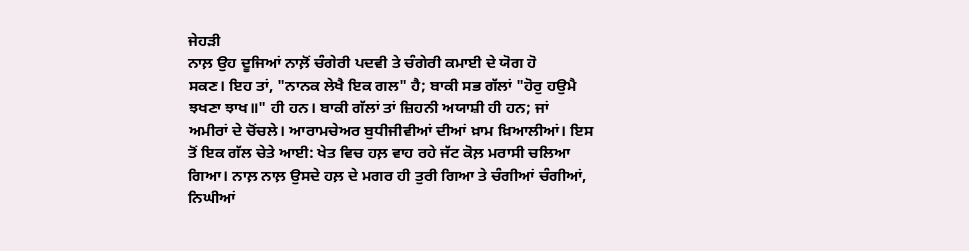ਜੇਹੜੀ
ਨਾਲ਼ ਉਹ ਦੂਜਿਆਂ ਨਾਲ਼ੋਂ ਚੰਗੇਰੀ ਪਦਵੀ ਤੇ ਚੰਗੇਰੀ ਕਮਾਈ ਦੇ ਯੋਗ ਹੋ
ਸਕਣ। ਇਹ ਤਾਂ, "ਨਾਨਕ ਲੇਖੈ ਇਕ ਗਲ" ਹੈ; ਬਾਕੀ ਸਭ ਗੱਲਾਂ "ਹੋਰੁ ਹਉਮੈ
ਝਖਣਾ ਝਾਖ॥" ਹੀ ਹਨ। ਬਾਕੀ ਗੱਲਾਂ ਤਾਂ ਜ਼ਿਹਨੀ ਅਯਾਸ਼ੀ ਹੀ ਹਨ; ਜਾਂ
ਅਮੀਰਾਂ ਦੇ ਚੋਂਚਲੇ। ਆਰਾਮਚੇਅਰ ਬੁਧੀਜੀਵੀਆਂ ਦੀਆਂ ਖ਼ਾਮ ਖ਼ਿਆਲੀਆਂ। ਇਸ
ਤੋਂ ਇਕ ਗੱਲ ਚੇਤੇ ਆਈ: ਖੇਤ ਵਿਚ ਹਲ਼ ਵਾਹ ਰਹੇ ਜੱਟ ਕੋਲ਼ ਮਰਾਸੀ ਚਲਿਆ
ਗਿਆ। ਨਾਲ਼ ਨਾਲ਼ ਉਸਦੇ ਹਲ਼ ਦੇ ਮਗਰ ਹੀ ਤੁਰੀ ਗਿਆ ਤੇ ਚੰਗੀਆਂ ਚੰਗੀਆਂ,
ਨਿਘੀਆਂ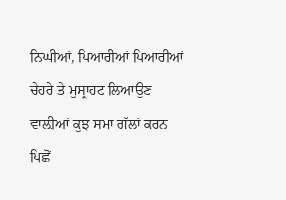ਨਿਘੀਆਂ, ਪਿਆਰੀਆਂ ਪਿਆਰੀਆਂ ਚੇਹਰੇ ਤੇ ਮੁਸ੍ਰਾਹਟ ਲਿਆਉਣ
ਵਾਲ਼ੀਆਂ ਕੁਝ ਸਮਾ ਗੱਲਾਂ ਕਰਨ ਪਿਛੋਂ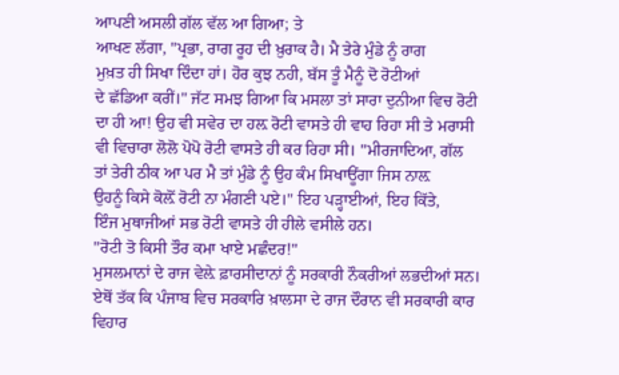ਆਪਣੀ ਅਸਲੀ ਗੱਲ ਵੱਲ ਆ ਗਿਆ; ਤੇ
ਆਖਣ ਲੱਗਾ, "ਪ੍ਰਭਾ, ਰਾਗ ਰੂਹ ਦੀ ਖ਼ੁਰਾਕ ਹੈ। ਮੈ ਤੇਰੇ ਮੁੰਡੇ ਨੂੰ ਰਾਗ
ਮੁਖ਼ਤ ਹੀ ਸਿਖਾ ਦਿੰਦਾ ਹਾਂ। ਹੋਰ ਕੁਝ ਨਹੀ, ਬੱਸ ਤੂੰ ਮੈਨੂੰ ਦੋ ਰੋਟੀਆਂ
ਦੇ ਛੱਡਿਆ ਕਰੀਂ।" ਜੱਟ ਸਮਝ ਗਿਆ ਕਿ ਮਸਲਾ ਤਾਂ ਸਾਰਾ ਦੁਨੀਆ ਵਿਚ ਰੋਟੀ
ਦਾ ਹੀ ਆ! ਉਹ ਵੀ ਸਵੇਰ ਦਾ ਹਲ਼ ਰੋਟੀ ਵਾਸਤੇ ਹੀ ਵਾਹ ਰਿਹਾ ਸੀ ਤੇ ਮਰਾਸੀ
ਵੀ ਵਿਚਾਰਾ ਲੋਲੋ ਪੋਪੋ ਰੋਟੀ ਵਾਸਤੇ ਹੀ ਕਰ ਰਿਹਾ ਸੀ। "ਮੀਰਜਾਦਿਆ, ਗੱਲ
ਤਾਂ ਤੇਰੀ ਠੀਕ ਆ ਪਰ ਮੈ ਤਾਂ ਮੁੰਡੇ ਨੂੰ ਉਹ ਕੰਮ ਸਿਖਾਊਂਗਾ ਜਿਸ ਨਾਲ਼
ਉਹਨੂੰ ਕਿਸੇ ਕੋਲ਼ੋਂ ਰੋਟੀ ਨਾ ਮੰਗਣੀ ਪਏ।" ਇਹ ਪੜ੍ਹਾਈਆਂ, ਇਹ ਕਿੱਤੇ,
ਇੰਜ ਮੁਥਾਜੀਆਂ ਸਭ ਰੋਟੀ ਵਾਸਤੇ ਹੀ ਹੀਲੇ ਵਸੀਲੇ ਹਨ।
"ਰੋਟੀ ਤੋ ਕਿਸੀ ਤੌਰ ਕਮਾ ਖਾਏ ਮਛੰਦਰ!"
ਮੁਸਲਮਾਨਾਂ ਦੇ ਰਾਜ ਵੇਲ਼ੇ ਫ਼ਾਰਸੀਦਾਨਾਂ ਨੂੰ ਸਰਕਾਰੀ ਨੌਕਰੀਆਂ ਲਭਦੀਆਂ ਸਨ।
ਏਥੋਂ ਤੱਕ ਕਿ ਪੰਜਾਬ ਵਿਚ ਸਰਕਾਰਿ ਖ਼ਾਲਸਾ ਦੇ ਰਾਜ ਦੌਰਾਨ ਵੀ ਸਰਕਾਰੀ ਕਾਰ
ਵਿਹਾਰ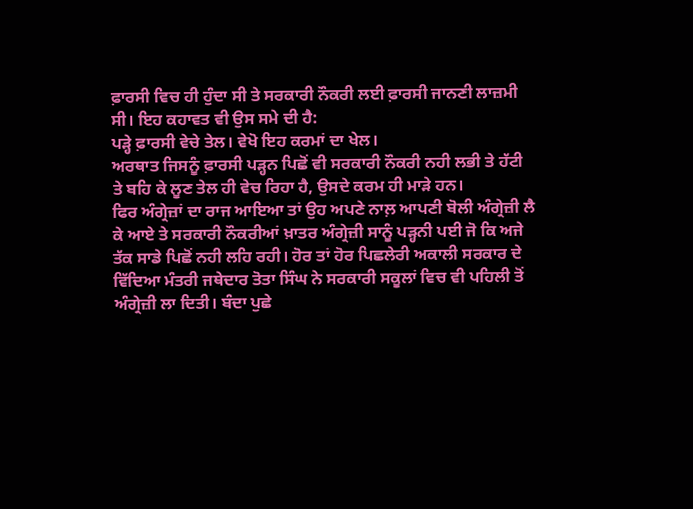ਫ਼ਾਰਸੀ ਵਿਚ ਹੀ ਹੁੰਦਾ ਸੀ ਤੇ ਸਰਕਾਰੀ ਨੌਕਰੀ ਲਈ ਫ਼ਾਰਸੀ ਜਾਨਣੀ ਲਾਜ਼ਮੀ
ਸੀ। ਇਹ ਕਹਾਵਤ ਵੀ ਉਸ ਸਮੇ ਦੀ ਹੈ:
ਪੜ੍ਹੇ ਫ਼ਾਰਸੀ ਵੇਚੇ ਤੇਲ। ਵੇਖੋ ਇਹ ਕਰਮਾਂ ਦਾ ਖੇਲ।
ਅਰਥਾਤ ਜਿਸਨੂੰ ਫ਼ਾਰਸੀ ਪੜ੍ਹਨ ਪਿਛੋਂ ਵੀ ਸਰਕਾਰੀ ਨੌਕਰੀ ਨਹੀ ਲਭੀ ਤੇ ਹੱਟੀ
ਤੇ ਬਹਿ ਕੇ ਲੂਣ ਤੇਲ ਹੀ ਵੇਚ ਰਿਹਾ ਹੈ, ਉਸਦੇ ਕਰਮ ਹੀ ਮਾੜੇ ਹਨ।
ਫਿਰ ਅੰਗ੍ਰੇਜ਼ਾਂ ਦਾ ਰਾਜ ਆਇਆ ਤਾਂ ਉਹ ਅਪਣੇ ਨਾਲ਼ ਆਪਣੀ ਬੋਲੀ ਅੰਗ੍ਰੇਜ਼ੀ ਲੈ
ਕੇ ਆਏ ਤੇ ਸਰਕਾਰੀ ਨੌਕਰੀਆਂ ਖ਼ਾਤਰ ਅੰਗ੍ਰੇਜ਼ੀ ਸਾਨੂੰ ਪੜ੍ਹਨੀ ਪਈ ਜੋ ਕਿ ਅਜੇ
ਤੱਕ ਸਾਡੇ ਪਿਛੋਂ ਨਹੀ ਲਹਿ ਰਹੀ। ਹੋਰ ਤਾਂ ਹੋਰ ਪਿਛਲੇਰੀ ਅਕਾਲੀ ਸਰਕਾਰ ਦੇ
ਵਿੱਦਿਆ ਮੰਤਰੀ ਜਥੇਦਾਰ ਤੋਤਾ ਸਿੰਘ ਨੇ ਸਰਕਾਰੀ ਸਕੂਲਾਂ ਵਿਚ ਵੀ ਪਹਿਲੀ ਤੋਂ
ਅੰਗ੍ਰੇਜ਼ੀ ਲਾ ਦਿਤੀ। ਬੰਦਾ ਪੁਛੇ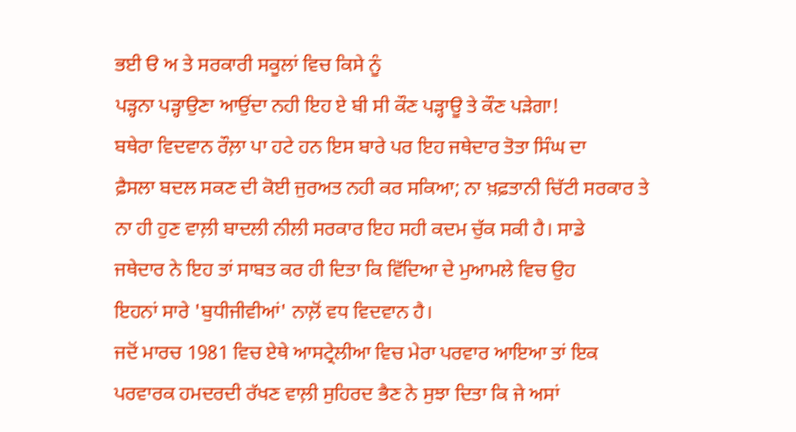ਭਈ ੳ ਅ ਤੇ ਸਰਕਾਰੀ ਸਕੂਲਾਂ ਵਿਚ ਕਿਸੇ ਨੂੰ
ਪੜ੍ਹਨਾ ਪੜ੍ਹਾਉਣਾ ਆਉਂਦਾ ਨਹੀ ਇਹ ਏ ਬੀ ਸੀ ਕੌਣ ਪੜ੍ਹਾਊ ਤੇ ਕੌਣ ਪੜੇਗਾ!
ਬਥੇਰਾ ਵਿਦਵਾਨ ਰੌਲ਼ਾ ਪਾ ਹਟੇ ਹਨ ਇਸ ਬਾਰੇ ਪਰ ਇਹ ਜਥੇਦਾਰ ਤੋਤਾ ਸਿੰਘ ਦਾ
ਫ਼ੈਸਲਾ ਬਦਲ ਸਕਣ ਦੀ ਕੋਈ ਜੁਰਅਤ ਨਹੀ ਕਰ ਸਕਿਆ; ਨਾ ਖ਼ਫ਼ਤਾਨੀ ਚਿੱਟੀ ਸਰਕਾਰ ਤੇ
ਨਾ ਹੀ ਹੁਣ ਵਾਲ਼ੀ ਬਾਦਲੀ ਨੀਲੀ ਸਰਕਾਰ ਇਹ ਸਹੀ ਕਦਮ ਚੁੱਕ ਸਕੀ ਹੈ। ਸਾਡੇ
ਜਥੇਦਾਰ ਨੇ ਇਹ ਤਾਂ ਸਾਬਤ ਕਰ ਹੀ ਦਿਤਾ ਕਿ ਵਿੱਦਿਆ ਦੇ ਮੁਆਮਲੇ ਵਿਚ ਉਹ
ਇਹਨਾਂ ਸਾਰੇ 'ਬੁਧੀਜੀਵੀਆਂ' ਨਾਲ਼ੋਂ ਵਧ ਵਿਦਵਾਨ ਹੈ।
ਜਦੋਂ ਮਾਰਚ 1981 ਵਿਚ ਏਥੇ ਆਸਟ੍ਰੇਲੀਆ ਵਿਚ ਮੇਰਾ ਪਰਵਾਰ ਆਇਆ ਤਾਂ ਇਕ
ਪਰਵਾਰਕ ਹਮਦਰਦੀ ਰੱਖਣ ਵਾਲ਼ੀ ਸੁਹਿਰਦ ਭੈਣ ਨੇ ਸੁਝਾ ਦਿਤਾ ਕਿ ਜੇ ਅਸਾਂ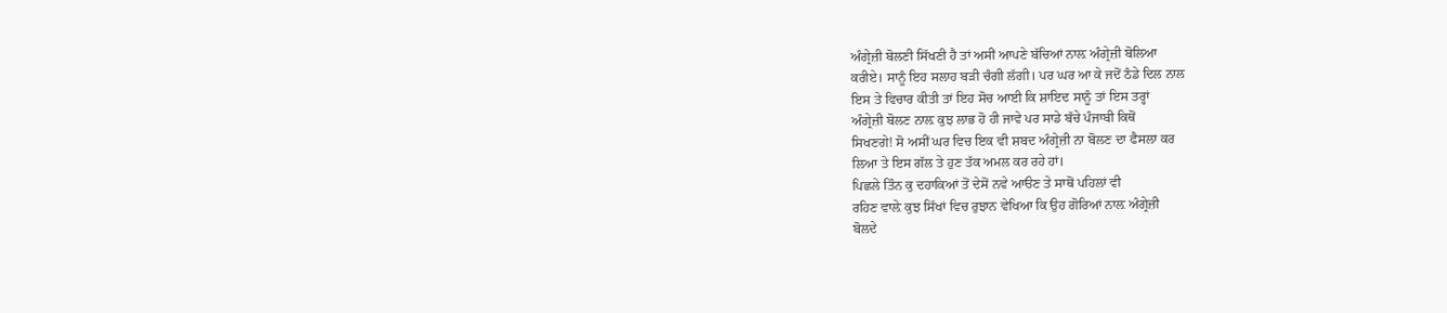ਅੰਗ੍ਰੇਜ਼ੀ ਬੋਲਣੀ ਸਿੱਖਣੀ ਹੈ ਤਾਂ ਅਸੀਂ ਆਪਣੇ ਬੱਚਿਆਂ ਨਾਲ਼ ਅੰਗ੍ਰੇਜ਼ੀ ਬੋਲਿਆ
ਕਰੀਏ। ਸਾਨੂੰ ਇਹ ਸਲਾਹ ਬੜੀ ਚੰਗੀ ਲੱਗੀ। ਪਰ ਘਰ ਆ ਕੇ ਜਦੋਂ ਠੰਡੇ ਦਿਲ ਨਾਲ
ਇਸ ਤੇ ਵਿਚਾਰ ਕੀਤੀ ਤਾਂ ਇਹ ਸੋਚ ਆਈ ਕਿ ਸ਼ਾਇਦ ਸਾਨੂੰ ਤਾਂ ਇਸ ਤਰ੍ਹਾਂ
ਅੰਗ੍ਰੇਜ਼ੀ ਬੋਲਣ ਨਾਲ਼ ਕੁਝ ਲਾਭ ਹੋ ਹੀ ਜਾਵੇ ਪਰ ਸਾਡੇ ਬੱਚੇ ਪੰਜਾਬੀ ਕਿਥੋਂ
ਸਿਖਣਗੇ! ਸੋ ਅਸੀਂ ਘਰ ਵਿਚ ਇਕ ਵੀ ਸ਼ਬਦ ਅੰਗ੍ਰੇਜ਼ੀ ਨਾ ਬੋਲਣ ਦਾ ਫੈਸਲਾ ਕਰ
ਲਿਆ ਤੇ ਇਸ ਗੱਲ ਤੇ ਹੁਣ ਤੱਕ ਅਮਲ ਕਰ ਰਹੇ ਹਾਂ।
ਪਿਛਲੇ ਤਿੰਨ ਕੁ ਦਹਾਕਿਆਂ ਤੋਂ ਦੇਸੋਂ ਨਵੇ ਆੳਣ ਤੇ ਸਾਥੋਂ ਪਹਿਲਾਂ ਵੀ
ਰਹਿਣ ਵਾਲ਼ੇ ਕੁਝ ਸਿੱਖਾਂ ਵਿਚ ਰੁਝਾਨ ਵੇਖਿਆ ਕਿ ਉਹ ਗੋਰਿਆਂ ਨਾਲ਼ ਅੰਗ੍ਰੇਜ਼ੀ
ਬੋਲਦੇ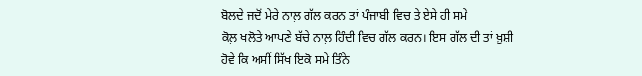ਬੋਲਦੇ ਜਦੋਂ ਮੇਰੇ ਨਾਲ਼ ਗੱਲ ਕਰਨ ਤਾਂ ਪੰਜਾਬੀ ਵਿਚ ਤੇ ਏਸੇ ਹੀ ਸਮੇ
ਕੋਲ਼ ਖਲੋਤੇ ਆਪਣੇ ਬੱਚੇ ਨਾਲ਼ ਹਿੰਦੀ ਵਿਚ ਗੱਲ ਕਰਨ। ਇਸ ਗੱਲ ਦੀ ਤਾਂ ਖ਼ੁਸ਼ੀ
ਹੋਵੇ ਕਿ ਅਸੀਂ ਸਿੱਖ ਇਕੋ ਸਮੇ ਤਿੰਨੇ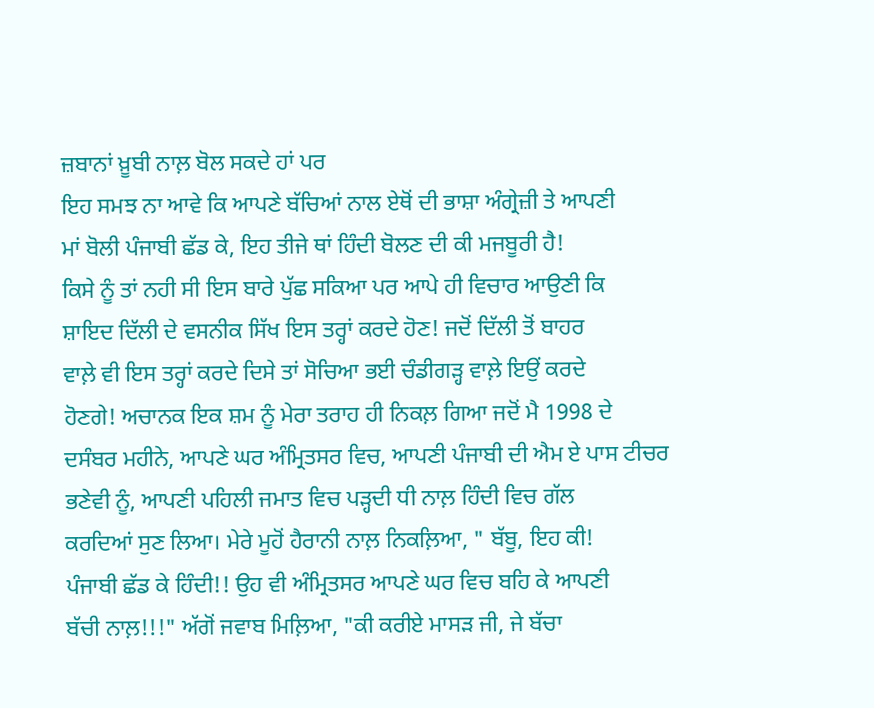ਜ਼ਬਾਨਾਂ ਖ਼ੂਬੀ ਨਾਲ਼ ਬੋਲ ਸਕਦੇ ਹਾਂ ਪਰ
ਇਹ ਸਮਝ ਨਾ ਆਵੇ ਕਿ ਆਪਣੇ ਬੱਚਿਆਂ ਨਾਲ ਏਥੋਂ ਦੀ ਭਾਸ਼ਾ ਅੰਗ੍ਰੇਜ਼ੀ ਤੇ ਆਪਣੀ
ਮਾਂ ਬੋਲੀ ਪੰਜਾਬੀ ਛੱਡ ਕੇ, ਇਹ ਤੀਜੇ ਥਾਂ ਹਿੰਦੀ ਬੋਲਣ ਦੀ ਕੀ ਮਜਬੂਰੀ ਹੈ!
ਕਿਸੇ ਨੂੰ ਤਾਂ ਨਹੀ ਸੀ ਇਸ ਬਾਰੇ ਪੁੱਛ ਸਕਿਆ ਪਰ ਆਪੇ ਹੀ ਵਿਚਾਰ ਆਉਣੀ ਕਿ
ਸ਼ਾਇਦ ਦਿੱਲੀ ਦੇ ਵਸਨੀਕ ਸਿੱਖ ਇਸ ਤਰ੍ਹਾਂ ਕਰਦੇ ਹੋਣ! ਜਦੋਂ ਦਿੱਲੀ ਤੋਂ ਬਾਹਰ
ਵਾਲ਼ੇ ਵੀ ਇਸ ਤਰ੍ਹਾਂ ਕਰਦੇ ਦਿਸੇ ਤਾਂ ਸੋਚਿਆ ਭਈ ਚੰਡੀਗੜ੍ਹ ਵਾਲ਼ੇ ਇਉਂ ਕਰਦੇ
ਹੋਣਗੇ! ਅਚਾਨਕ ਇਕ ਸ਼ਮ ਨੂੰ ਮੇਰਾ ਤਰਾਹ ਹੀ ਨਿਕਲ਼ ਗਿਆ ਜਦੋਂ ਮੈ 1998 ਦੇ
ਦਸੰਬਰ ਮਹੀਨੇ, ਆਪਣੇ ਘਰ ਅੰਮ੍ਰਿਤਸਰ ਵਿਚ, ਆਪਣੀ ਪੰਜਾਬੀ ਦੀ ਐਮ ਏ ਪਾਸ ਟੀਚਰ
ਭਣੇਵੀ ਨੂੰ, ਆਪਣੀ ਪਹਿਲੀ ਜਮਾਤ ਵਿਚ ਪੜ੍ਹਦੀ ਧੀ ਨਾਲ਼ ਹਿੰਦੀ ਵਿਚ ਗੱਲ
ਕਰਦਿਆਂ ਸੁਣ ਲਿਆ। ਮੇਰੇ ਮੂਹੋਂ ਹੈਰਾਨੀ ਨਾਲ਼ ਨਿਕਲ਼ਿਆ, " ਬੱਬੂ, ਇਹ ਕੀ!
ਪੰਜਾਬੀ ਛੱਡ ਕੇ ਹਿੰਦੀ!! ਉਹ ਵੀ ਅੰਮ੍ਰਿਤਸਰ ਆਪਣੇ ਘਰ ਵਿਚ ਬਹਿ ਕੇ ਆਪਣੀ
ਬੱਚੀ ਨਾਲ਼!!!" ਅੱਗੋਂ ਜਵਾਬ ਮਿਲ਼ਿਆ, "ਕੀ ਕਰੀਏ ਮਾਸੜ ਜੀ, ਜੇ ਬੱਚਾ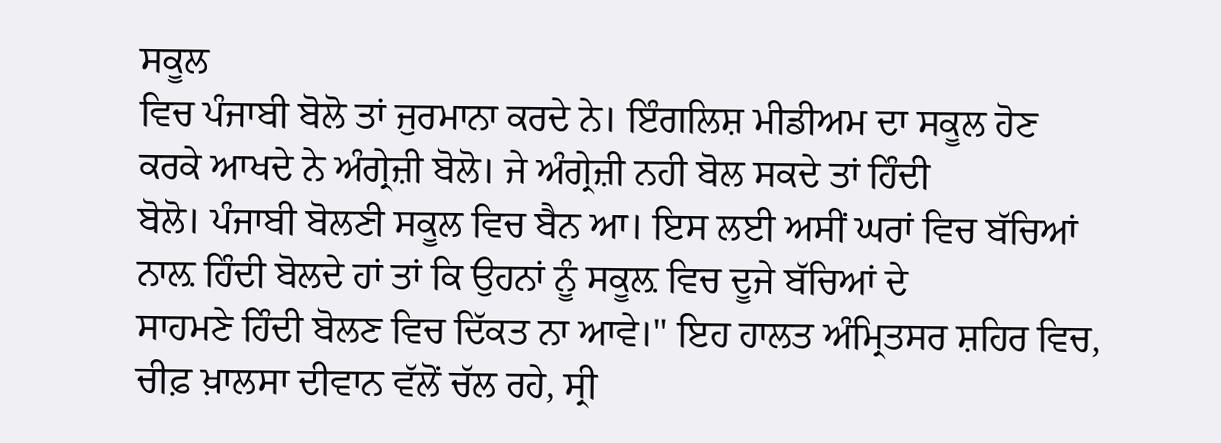ਸਕੂਲ
ਵਿਚ ਪੰਜਾਬੀ ਬੋਲੋ ਤਾਂ ਜੁਰਮਾਨਾ ਕਰਦੇ ਨੇ। ਇੰਗਲਿਸ਼ ਮੀਡੀਅਮ ਦਾ ਸਕੂਲ ਹੋਣ
ਕਰਕੇ ਆਖਦੇ ਨੇ ਅੰਗ੍ਰੇਜ਼ੀ ਬੋਲੋ। ਜੇ ਅੰਗ੍ਰੇਜ਼ੀ ਨਹੀ ਬੋਲ ਸਕਦੇ ਤਾਂ ਹਿੰਦੀ
ਬੋਲੋ। ਪੰਜਾਬੀ ਬੋਲਣੀ ਸਕੂਲ ਵਿਚ ਬੈਨ ਆ। ਇਸ ਲਈ ਅਸੀਂ ਘਰਾਂ ਵਿਚ ਬੱਚਿਆਂ
ਨਾਲ਼ ਹਿੰਦੀ ਬੋਲਦੇ ਹਾਂ ਤਾਂ ਕਿ ਉਹਨਾਂ ਨੂੰ ਸਕੂਲ਼ ਵਿਚ ਦੂਜੇ ਬੱਚਿਆਂ ਦੇ
ਸਾਹਮਣੇ ਹਿੰਦੀ ਬੋਲਣ ਵਿਚ ਦਿੱਕਤ ਨਾ ਆਵੇ।" ਇਹ ਹਾਲਤ ਅੰਮ੍ਰਿਤਸਰ ਸ਼ਹਿਰ ਵਿਚ,
ਚੀਫ਼ ਖ਼ਾਲਸਾ ਦੀਵਾਨ ਵੱਲੋਂ ਚੱਲ ਰਹੇ, ਸ੍ਰੀ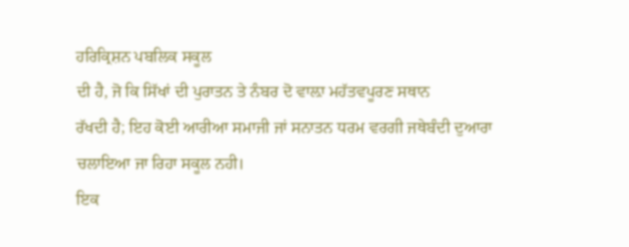ਹਰਿਕ੍ਰਿਸ਼ਨ ਪਬਲਿਕ ਸਕੂਲ
ਦੀ ਹੈ, ਜੋ ਕਿ ਸਿੱਖਾਂ ਦੀ ਪੁਰਾਤਨ ਤੇ ਨੰਬਰ ਦੋ ਵਾਲ਼ਾ ਮਹੱਤਵਪੂਰਣ ਸਥਾਨ
ਰੱਖਦੀ ਹੈ; ਇਹ ਕੋਈ ਆਰੀਆ ਸਮਾਜੀ ਜਾਂ ਸਨਾਤਨ ਧਰਮ ਵਰਗੀ ਜਥੇਬੰਦੀ ਦੁਆਰਾ
ਚਲਾਇਆ ਜਾ ਰਿਹਾ ਸਕੂਲ ਨਹੀ।
ਇਕ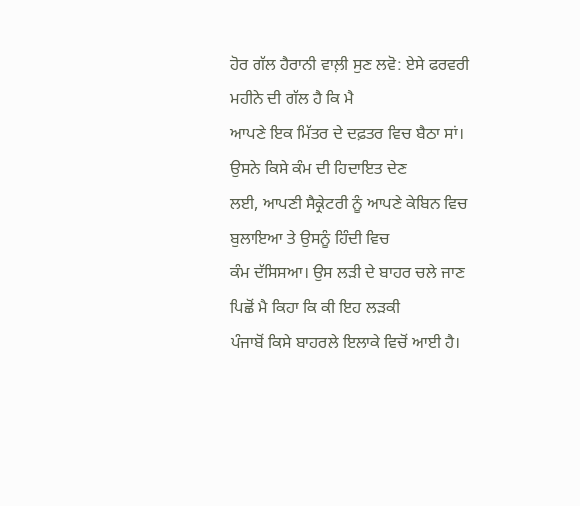ਹੋਰ ਗੱਲ ਹੈਰਾਨੀ ਵਾਲ਼ੀ ਸੁਣ ਲਵੋ: ਏਸੇ ਫਰਵਰੀ ਮਹੀਨੇ ਦੀ ਗੱਲ ਹੈ ਕਿ ਮੈ
ਆਪਣੇ ਇਕ ਮਿੱਤਰ ਦੇ ਦਫ਼ਤਰ ਵਿਚ ਬੈਠਾ ਸਾਂ। ਉਸਨੇ ਕਿਸੇ ਕੰਮ ਦੀ ਹਿਦਾਇਤ ਦੇਣ
ਲਈ, ਆਪਣੀ ਸੈਕ੍ਰੇਟਰੀ ਨੂੰ ਆਪਣੇ ਕੇਬਿਨ ਵਿਚ ਬੁਲਾਇਆ ਤੇ ਉਸਨੂੰ ਹਿੰਦੀ ਵਿਚ
ਕੰਮ ਦੱਸਿਸਆ। ਉਸ ਲੜੀ ਦੇ ਬਾਹਰ ਚਲੇ ਜਾਣ ਪਿਛੋਂ ਮੈ ਕਿਹਾ ਕਿ ਕੀ ਇਹ ਲੜਕੀ
ਪੰਜਾਬੋਂ ਕਿਸੇ ਬਾਹਰਲੇ ਇਲਾਕੇ ਵਿਚੋਂ ਆਈ ਹੈ।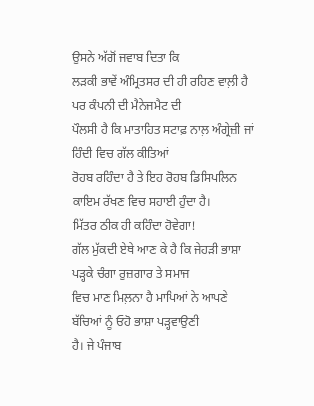ਉਸਨੇ ਅੱਗੋਂ ਜਵਾਬ ਦਿਤਾ ਕਿ
ਲੜਕੀ ਭਾਵੇਂ ਅੰਮ੍ਰਿਤਸਰ ਦੀ ਹੀ ਰਹਿਣ ਵਾਲ਼ੀ ਹੈ ਪਰ ਕੰਪਨੀ ਦੀ ਮੈਨੇਜਮੈਟ ਦੀ
ਪੌਲਸੀ ਹੈ ਕਿ ਮਾਤਾਹਿਤ ਸਟਾਫ਼ ਨਾਲ਼ ਅੰਗ੍ਰੇਜ਼ੀ ਜਾਂ ਹਿੰਦੀ ਵਿਚ ਗੱਲ ਕੀਤਿਆਂ
ਰੋਹਬ ਰਹਿੰਦਾ ਹੈ ਤੇ ਇਹ ਰੋਹਬ ਡਿਸਿਪਲਿਨ ਕਾਇਮ ਰੱਖਣ ਵਿਚ ਸਹਾਈ ਹੁੰਦਾ ਹੈ।
ਮਿੱਤਰ ਠੀਕ ਹੀ ਕਹਿੰਦਾ ਹੋਵੇਗਾ!
ਗੱਲ ਮੁੱਕਦੀ ਏਥੇ ਆਣ ਕੇ ਹੈ ਕਿ ਜੇਹੜੀ ਭਾਸ਼ਾ ਪੜ੍ਹਕੇ ਚੰਗਾ ਰੁਜ਼ਗਾਰ ਤੇ ਸਮਾਜ
ਵਿਚ ਮਾਣ ਮਿਲ਼ਨਾ ਹੈ ਮਾਪਿਆਂ ਨੇ ਆਪਣੇ ਬੱਚਿਆਂ ਨੂੰ ਓਹੋ ਭਾਸ਼ਾ ਪੜ੍ਹਵਾਉਣੀ
ਹੈ। ਜੇ ਪੰਜਾਬ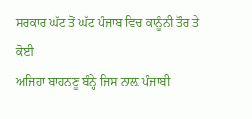ਸਰਕਾਰ ਘੱਟ ਤੋਂ ਘੱਟ ਪੰਜਾਬ ਵਿਚ ਕਾਨੂੰਨੀ ਤੌਰ ਤੇ ਕੋਈ
ਅਜਿਹਾ ਬਾਹਨਣੂ ਬੰਨ੍ਹੇ ਜਿਸ ਨਾਲ਼ ਪੰਜਾਬੀ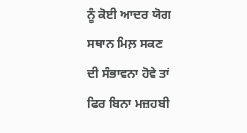ਨੂੰ ਕੋਈ ਆਦਰ ਯੋਗ ਸਥਾਨ ਮਿਲ਼ ਸਕਣ
ਦੀ ਸੰਭਾਵਨਾ ਹੋਵੇ ਤਾਂ ਫਿਰ ਬਿਨਾ ਮਜ਼ਹਬੀ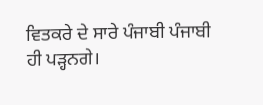ਵਿਤਕਰੇ ਦੇ ਸਾਰੇ ਪੰਜਾਬੀ ਪੰਜਾਬੀ
ਹੀ ਪੜ੍ਹਨਗੇ।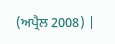(ਅਪ੍ਰੈਲ 2008) |